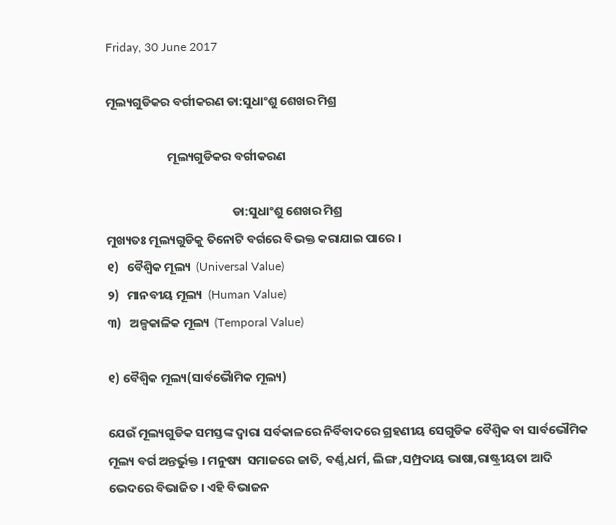Friday, 30 June 2017

ମୂଲ୍ୟଗୁଡିକର ବର୍ଗୀକରଣ ଡା:ସୁଧାଂଶୁ ଶେଖର ମିଶ୍ର

                      ମୂଲ୍ୟଗୁଡିକର ବର୍ଗୀକରଣ

                                             ଡା:ସୁଧାଂଶୁ ଶେଖର ମିଶ୍ର
ମୁଖ୍ୟତଃ ମୂଲ୍ୟଗୁଡିକୁ ତିନୋଟି ବର୍ଗରେ ବିଭକ୍ତ କରାଯାଇ ପାରେ ।
୧)   ବୈଶ୍ୱିକ ମୂଲ୍ୟ  (Universal Value)
୨)   ମାନବୀୟ ମୂଲ୍ୟ  (Human Value)
୩)   ଅଳ୍ପକାଳିକ ମୂଲ୍ୟ  (Temporal Value)

୧) ବୈଶ୍ୱିକ ମୂଲ୍ୟ(ସାର୍ବଭୈାମିକ ମୂଲ୍ୟ)

ଯେଉଁ ମୂଲ୍ୟଗୁଡିକ ସମସ୍ତଙ୍କ ଦ୍ୱାରା ସର୍ବକାଳରେ ନିର୍ବିବାଦରେ ଗ୍ରହଣୀୟ ସେଗୁଡିକ ବୈଶ୍ୱିକ ବା ସାର୍ବଭୌମିକ ମୂଲ୍ୟ ବର୍ଗ ଅନ୍ତର୍ଭୁକ୍ତ । ମନୁଷ୍ୟ  ସମାଜରେ ଜାତି, ବର୍ଣ୍ଣ,ଧର୍ମ, ଲିଙ୍ଗ ,ସମ୍ପ୍ରଦାୟ ଭାଷା,ରାଷ୍ଟ୍ରୀୟତା ଆଦି ଭେଦରେ ବିଭାଜିତ । ଏହି ବିଭାଜନ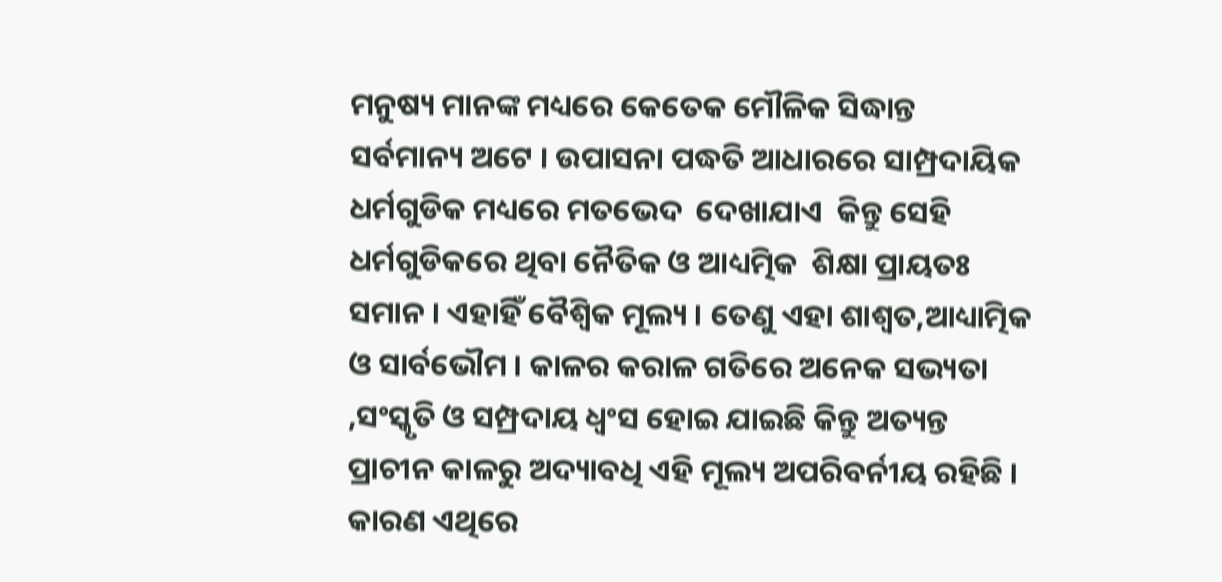ମନୁଷ୍ୟ ମାନଙ୍କ ମଧ୍ୟରେ କେତେକ ମୌଳିକ ସିଦ୍ଧାନ୍ତ ସର୍ବମାନ୍ୟ ଅଟେ । ଉପାସନା ପଦ୍ଧତି ଆଧାରରେ ସାମ୍ପ୍ରଦାୟିକ ଧର୍ମଗୁଡିକ ମଧ୍ୟରେ ମତଭେଦ  ଦେଖାଯାଏ  କିନ୍ତୁ ସେହି ଧର୍ମଗୁଡିକରେ ଥିବା ନୈତିକ ଓ ଆଧ୍ୟତ୍ମିକ  ଶିକ୍ଷା ପ୍ରାୟତଃ ସମାନ । ଏହାହିଁ ବୈଶ୍ୱିକ ମୂଲ୍ୟ । ତେଣୁ ଏହା ଶାଶ୍ୱତ,ଆଧ୍ୟାତ୍ମିକ ଓ ସାର୍ବଭୌମ । କାଳର କରାଳ ଗତିରେ ଅନେକ ସଭ୍ୟତା ,ସଂସ୍କୃତି ଓ ସମ୍ପ୍ରଦାୟ ଧ୍ୱଂସ ହୋଇ ଯାଇଛି କିନ୍ତୁ ଅତ୍ୟନ୍ତ ପ୍ରାଚୀନ କାଳରୁ ଅଦ୍ୟାବଧି ଏହି ମୂଲ୍ୟ ଅପରିବର୍ନୀୟ ରହିଛି । କାରଣ ଏଥିରେ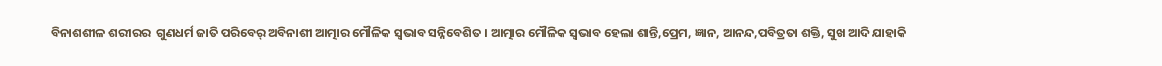ବିନାଶଶୀଳ ଶରୀରର  ଗୁଣଧର୍ମ ଜାତି ପରିବେର୍ ଅବିନାଶୀ ଆତ୍ମାର ମୌଳିକ ସ୍ବଭାବ ସନ୍ନିବେଶିତ । ଆତ୍ମାର ମୌଳିକ ସ୍ବଭାବ ହେଲା ଶାନ୍ତି,ପ୍ରେମ, ଜ୍ଞାନ, ଆନନ୍ଦ,ପବିତ୍ରତା ଶକ୍ତି, ସୁଖ ଆଦି ଯାହାକି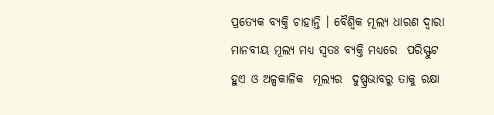ପ୍ରତ୍ୟେକ ବ୍ୟକ୍ତି ଚାହାନ୍ତି । ବୈଶ୍ୱିକ ମୂଲ୍ୟ ଧାରଣ ଦ୍ୱାରା ମାନବୀୟ ମୂଲ୍ୟ ମଧ୍ୟ ସ୍ବତଃ ବ୍ୟକ୍ତି ମଧ୍ୟରେ  ପରିସ୍ଫୁଟ  ହୁଏ ଓ ଅଳ୍ପକାଳିକ  ମୂଲ୍ୟର  ଦୁଷ୍ପ୍ରଭାବରୁ ତାକୁ ରକ୍ଷା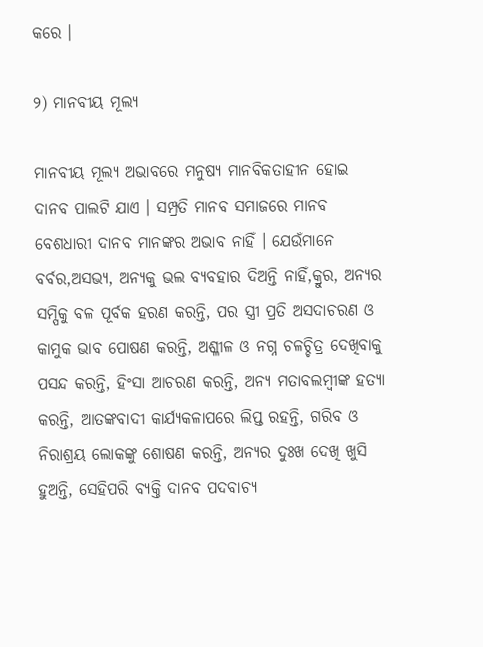କରେ ।

୨) ମାନବୀୟ ମୂଲ୍ୟ

ମାନବୀୟ ମୂଲ୍ୟ ଅଭାବରେ ମନୁଷ୍ୟ ମାନବିକତାହୀନ ହୋଇ ଦାନବ ପାଲଟି ଯାଏ । ସମ୍ପ୍ରତି ମାନବ ସମାଜରେ ମାନବ ବେଶଧାରୀ ଦାନବ ମାନଙ୍କର ଅଭାବ ନାହିଁ । ଯେଉଁମାନେ ବର୍ବର,ଅସଭ୍ୟ, ଅନ୍ୟକୁ ଭଲ ବ୍ୟବହାର ଦିଅନ୍ତି ନାହିଁ,କ୍ରୁର, ଅନ୍ୟର ସମ୍ପିକୁ ବଳ ପୂର୍ବକ ହରଣ କରନ୍ତି, ପର ସ୍ତ୍ରୀ ପ୍ରତି ଅସଦାଚରଣ ଓ କାମୁକ ଭାବ ପୋଷଣ କରନ୍ତି, ଅଶ୍ଳୀଳ ଓ ନଗ୍ନ ଚଳଚ୍ଚିତ୍ର ଦେଖିବାକୁ ପସନ୍ଦ କରନ୍ତି, ହିଂସା ଆଚରଣ କରନ୍ତି, ଅନ୍ୟ ମତାବଲମ୍ବୀଙ୍କ ହତ୍ୟା କରନ୍ତି, ଆତଙ୍କବାଦୀ କାର୍ଯ୍ୟକଳାପରେ ଲିପ୍ତ ରହନ୍ତି, ଗରିବ ଓ ନିରାଶ୍ରୟ ଲୋକଙ୍କୁ ଶୋଷଣ କରନ୍ତି, ଅନ୍ୟର ଦୁଃଖ ଦେଖି ଖୁସି ହୁଅନ୍ତି, ସେହିପରି ବ୍ୟକ୍ତି ଦାନବ ପଦବାଚ୍ୟ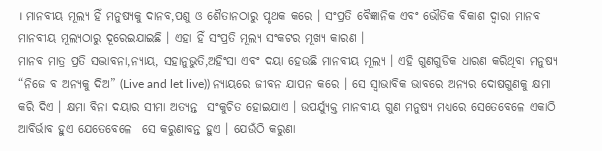। ମାନବୀୟ ମୂଲ୍ୟ ହିଁ ମନୁଷ୍ୟକୁ ଦାନବ,ପଶୁ ଓ ଶୈତାନଠାରୁ ପୃଥକ କରେ । ସଂପ୍ରତି ବୈଜ୍ଞାନିକ ଏବଂ ଭୌତିକ ବିକାଶ ଦ୍ୱାରା ମାନବ ମାନବୀୟ ମୂଲ୍ୟଠାରୁ ଦୂରେଇଯାଇଛି । ଏହା ହିଁ ସଂପ୍ରତି ମୂଲ୍ୟ ସଂକଟର ମୂଖ୍ୟ କାରଣ ।
ମାନବ ମାତ୍ର ପ୍ରତି ସଦ୍ଭାବନା,ନ୍ୟାୟ, ସହାନୁଭୁତି,ଅହିଂସା ଏବଂ ଦୟା ହେଉଛି ମାନବୀୟ ମୂଲ୍ୟ । ଏହି ଗୁଣଗୁଡିକ ଧାରଣ କରିଥିବା ମନୁଷ୍ୟ “ନିଜେ ବ ଅନ୍ୟକୁ ଦିଅ” (Live and let live)) ନ୍ୟାୟରେ ଜୀବନ ଯାପନ କରେ । ସେ ସ୍ବାଭାବିକ ଭାବରେ ଅନ୍ୟର ଦୋଷଗୁଣକୁ କ୍ଷମା କରି ଦିଏ । କ୍ଷମା ବିନା ଦୟାର ସୀମା ଅତ୍ୟନ୍ତ  ସଂକୁଚିତ ହୋଇଯାଏ । ଉପର୍ଯ୍ୟୁକ୍ତ ମାନବୀୟ ଗୁଣ ମନୁଷ୍ୟ ମଧ୍ୟରେ ସେତେବେଳେ ଏକାଠି ଆବିର୍ଭାବ ହୁଏ ଯେତେବେଳେ  ସେ କରୁଣାବନ୍ତ ହୁଏ । ଯେଉଁଠି କରୁଣା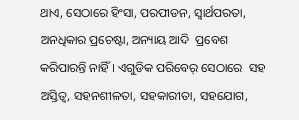ଥାଏ, ସେଠାରେ ହିଂସା, ପରପୀଡନ, ସ୍ବାର୍ଥପରତା, ଅନଧିକାର ପ୍ରଚେଷ୍ଟା, ଅନ୍ୟାୟ ଆଦି  ପ୍ରବେଶ କରିପାରନ୍ତି ନାହିଁ । ଏଗୁଡିକ ପରିବେର୍ ସେଠାରେ  ସହ ଅସ୍ତିତ୍ୱ, ସହନଶୀଳତା, ସହକାରୀତା, ସହଯୋଗ,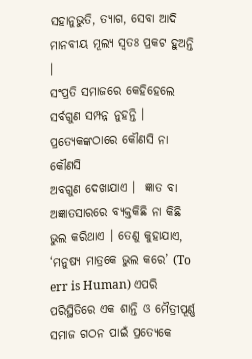ସହାନୁଭୁତି, ତ୍ୟାଗ, ସେବା ଆଦି ମାନବୀୟ ମୂଲ୍ୟ ସ୍ବତଃ ପ୍ରକଟ ହୁଅନ୍ତି ।
ସଂପ୍ରତି ସମାଜରେ କେହିହେଲେ ସର୍ବଗୁଣ ସମ୍ପନ୍ନ ନୁହନ୍ତି । ପ୍ରତ୍ୟେକଙ୍କଠାରେ କୌଣସି ନା କୌଣସି
ଅବଗୁଣ ଦେଖାଯାଏ ।  ଜ୍ଞାତ ବା ଅଜ୍ଞାତସାରରେ ବ୍ୟକ୍ତକିଛି ନା କିଛି ଭୁଲ କରିଥାଏ । ତେଣୁ କୁହାଯାଏ, ‘ମନୁଷ୍ୟ ମାତ୍ରକେ ଭୁଲ କରେ’ (To err is Human) ଏପରି  ପରିସ୍ଥିତିରେ ଏକ ଶାନ୍ତି ଓ ମୈତ୍ରୀପୂର୍ଣ୍ଣ ସମାଜ ଗଠନ ପାଇଁ ପ୍ରତ୍ୟେକେ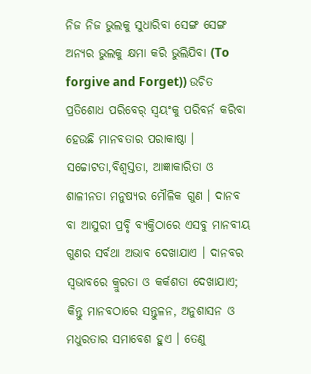ନିଜ ନିଜ ଭୁଲକୁ ସୁଧାରିବା ସେଙ୍ଗ ସେଙ୍ଗ ଅନ୍ୟର ଭୁଲକୁ କ୍ଷମା କରି ଭୁଲିଯିବା (To forgive and Forget)) ଉଚିତ  ପ୍ରତିଶୋଧ ପରିବେର୍ ସ୍ବୟଂକୁ ପରିବର୍ନ କରିବା ହେଉଛି ମାନବତାର ପରାକାଷ୍ଠା ।
ସଚ୍ଚୋଟତା,ବିଶ୍ୱସ୍ତତା, ଆଜ୍ଞାକାରିତା ଓ ଶାଳୀନତା ମନୁଷ୍ୟର ମୌଳିକ ଗୁଣ । ଦାନବ ବା ଆସୁରୀ ପ୍ରବୃି ବ୍ୟକ୍ତିଠାରେ ଏସବୁ ମାନବୀୟ ଗୁଣର ସର୍ବଥା ଅଭାବ ଦେଖାଯାଏ । ଦାନବର ସ୍ବଭାବରେ କ୍ରୁରତା ଓ କର୍କଶତା ଦେଖାଯାଏ; କିନ୍ତୁ ମାନବଠାରେ ସନ୍ତୁଳନ, ଅନୁଶାସନ ଓ  ମଧୁରତାର ସମାବେଶ ହୁଏ । ତେଣୁ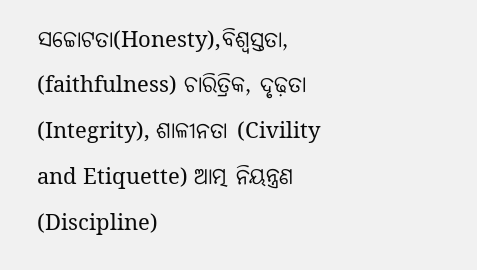ସଚ୍ଚୋଟତା(Honesty),ବିଶ୍ୱସ୍ତତା, (faithfulness) ଚାରିତ୍ରିକ, ଦୃଢ଼ତା (Integrity), ଶାଳୀନତା (Civility and Etiquette) ଆତ୍ମ ନିୟନ୍ତ୍ରଣ (Discipline)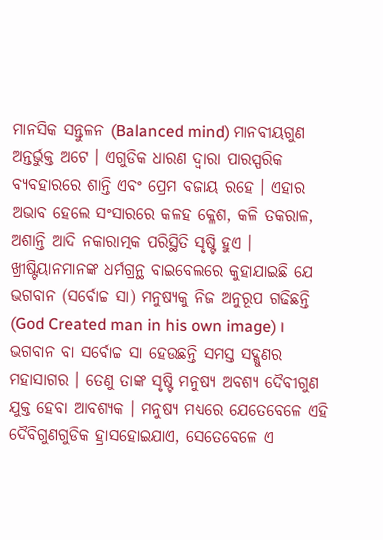ମାନସିକ ସନ୍ତୁଳନ (Balanced mind) ମାନବୀୟଗୁଣ ଅନ୍ତର୍ଭୁକ୍ତ ଅଟେ । ଏଗୁଡିକ ଧାରଣ ଦ୍ୱାରା ପାରସ୍ପରିକ ବ୍ୟବହାରରେ ଶାନ୍ତି ଏବଂ ପ୍ରେମ ବଜାୟ ରହେ । ଏହାର  ଅଭାବ ହେଲେ ସଂସାରରେ କଳହ କ୍ଳେଶ, କଳି ତକରାଳ, ଅଶାନ୍ତି ଆଦି ନକାରାତ୍ମକ ପରିସ୍ଥିତି ସୃଷ୍ଟି ହୁଏ ।
ଖ୍ରୀଷ୍ଟିୟାନମାନଙ୍କ ଧର୍ମଗ୍ରନ୍ଥ ବାଇବେଲରେ କୁହାଯାଇଛି ଯେ ଭଗବାନ (ସର୍ବୋଚ୍ଚ ସା) ମନୁଷ୍ୟକୁ ନିଜ ଅନୁରୂପ ଗଢିଛନ୍ତି (God Created man in his own image) । ଭଗବାନ ବା ସର୍ବୋଚ୍ଚ ସା ହେଉଛନ୍ତି ସମସ୍ତ ସଦ୍ଗୁଣର ମହାସାଗର । ତେଣୁ ତାଙ୍କ ସୃଷ୍ଟି ମନୁଷ୍ୟ ଅବଶ୍ୟ ଦୈବୀଗୁଣ ଯୁକ୍ତ ହେବା ଆବଶ୍ୟକ । ମନୁଷ୍ୟ ମଧ୍ୟରେ ଯେତେବେଳେ ଏହି ଦୈବିଗୁଣଗୁଡିକ ହ୍ରାସହୋଇଯାଏ, ସେତେବେଳେ ଏ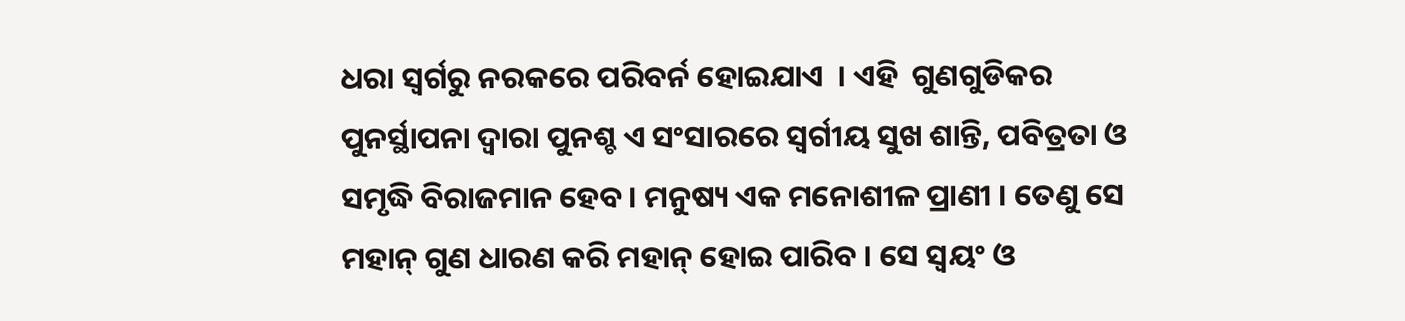ଧରା ସ୍ବର୍ଗରୁ ନରକରେ ପରିବର୍ନ ହୋଇଯାଏ  । ଏହି  ଗୁଣଗୁଡିକର ପୁନର୍ସ୍ଥାପନା ଦ୍ୱାରା ପୁନଶ୍ଚ ଏ ସଂସାରରେ ସ୍ବର୍ଗୀୟ ସୁଖ ଶାନ୍ତି, ପବିତ୍ରତା ଓ ସମୃଦ୍ଧି ବିରାଜମାନ ହେବ । ମନୁଷ୍ୟ ଏକ ମନୋଶୀଳ ପ୍ରାଣୀ । ତେଣୁ ସେ ମହାନ୍ ଗୁଣ ଧାରଣ କରି ମହାନ୍ ହୋଇ ପାରିବ । ସେ ସ୍ବୟଂ ଓ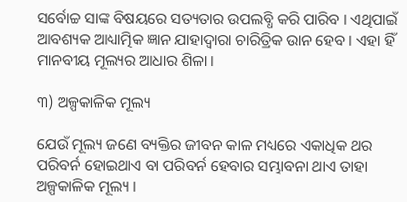ସର୍ବୋଚ୍ଚ ସାଙ୍କ ବିଷୟରେ ସତ୍ୟତାର ଉପଲବ୍ଧି କରି ପାରିବ । ଏଥିପାଇଁ ଆବଶ୍ୟକ ଆଧ୍ୟାତ୍ମିକ ଜ୍ଞାନ ଯାହାଦ୍ୱାରା ଚାରିତ୍ରିକ ଉାନ ହେବ । ଏହା ହିଁ ମାନବୀୟ ମୂଲ୍ୟର ଆଧାର ଶିଳା ।

୩) ଅଳ୍ପକାଳିକ ମୂଲ୍ୟ

ଯେଉଁ ମୂଲ୍ୟ ଜଣେ ବ୍ୟକ୍ତିର ଜୀବନ କାଳ ମଧ୍ୟରେ ଏକାଧିକ ଥର ପରିବର୍ନ ହୋଇଥାଏ ବା ପରିବର୍ନ ହେବାର ସମ୍ଭାବନା ଥାଏ ତାହା ଅଳ୍ପକାଳିକ ମୂଲ୍ୟ ।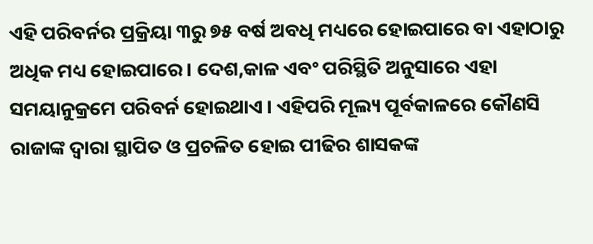ଏହି ପରିବର୍ନର ପ୍ରକ୍ରିୟା ୩ରୁ ୭୫ ବର୍ଷ ଅବଧି ମଧ୍ୟରେ ହୋଇପାରେ ବା ଏହାଠାରୁ ଅଧିକ ମଧ୍ୟ ହୋଇପାରେ । ଦେଶ,କାଳ ଏବଂ ପରିସ୍ଥିତି ଅନୁସାରେ ଏହା ସମୟାନୁକ୍ରମେ ପରିବର୍ନ ହୋଇଥାଏ । ଏହିପରି ମୂଲ୍ୟ ପୂର୍ବକାଳରେ କୌଣସି ରାଜାଙ୍କ ଦ୍ୱାରା ସ୍ଥାପିତ ଓ ପ୍ରଚଳିତ ହୋଇ ପୀଢିର ଶାସକଙ୍କ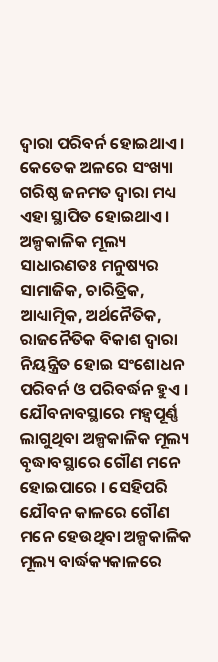ଦ୍ୱାରା ପରିବର୍ନ ହୋଇଥାଏ । କେତେକ ଅଳରେ ସଂଖ୍ୟା ଗରିଷ୍ଠ ଜନମତ ଦ୍ୱାରା ମଧ୍ୟ ଏହା ସ୍ଥାପିତ ହୋଇଥାଏ । ଅଳ୍ପକାଳିକ ମୂଲ୍ୟ ସାଧାରଣତଃ ମନୁଷ୍ୟର ସାମାଜିକ, ଚାରିତ୍ରିକ, ଆଧ୍ୟାତ୍ମିକ, ଅର୍ଥନୈତିକ, ରାଜନୈତିକ ବିକାଶ ଦ୍ୱାରା ନିୟନ୍ତ୍ରିତ ହୋଇ ସଂଶୋଧନ  ପରିବର୍ନ ଓ ପରିବର୍ଦ୍ଧନ ହୁଏ । ଯୌବନାବସ୍ଥାରେ ମହ୍ୱପୂର୍ଣ୍ଣ ଲାଗୁଥିବା ଅଳ୍ପକାଳିକ ମୂଲ୍ୟ ବୃଦ୍ଧାବସ୍ଥାରେ ଗୌଣ ମନେ ହୋଇପାରେ । ସେହିପରି ଯୌବନ କାଳରେ ଗୌଣ ମନେ ହେଉଥିବା ଅଳ୍ପକାଳିକ ମୂଲ୍ୟ ବାର୍ଦ୍ଧକ୍ୟକାଳରେ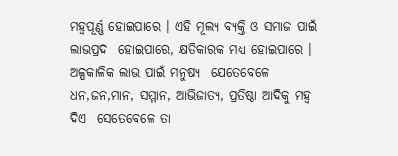ମହ୍ୱପୂର୍ଣ୍ଣ ହୋଇପାରେ । ଏହି ମୂଲ୍ୟ ବ୍ୟକ୍ତି ଓ ସମାଜ ପାଇଁ ଲାଭପ୍ରଦ  ହୋଇପାରେ, କ୍ଷତିକାରକ ମଧ୍ୟ ହୋଇପାରେ । ଅଳ୍ପକାଳିକ ଲାଭ ପାଇଁ ମନୁଷ୍ୟ  ଯେତେବେଳେ ଧନ,ଜନ,ମାନ, ସମ୍ମାନ, ଆଭିଜାତ୍ୟ, ପ୍ରତିଷ୍ଠା ଆଦିକୁ ମହ୍ୱ ଦିଏ  ସେତେବେଳେ ତା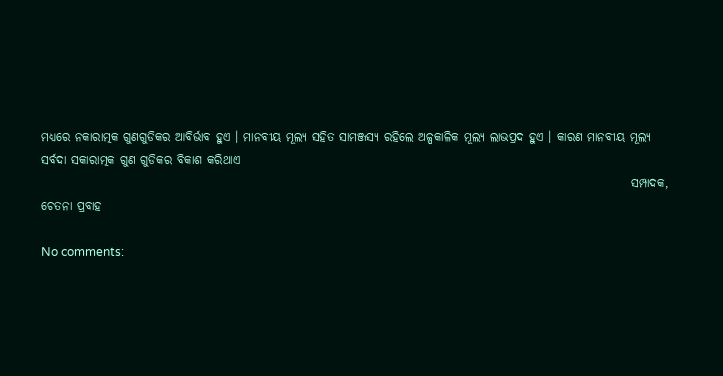ମଧ୍ୟରେ ନକାରାତ୍ମକ ଗୁଣଗୁଡିକର ଆବିର୍ଭାବ ହୁଏ । ମାନବୀୟ ମୂଲ୍ୟ ସହିତ ସାମଞ୍ଜସ୍ୟ ରହିଲେ ଅଳ୍ପକାଳିକ ମୂଲ୍ୟ ଲାଭପ୍ରଦ ହୁଏ । କାରଣ ମାନବୀୟ ମୂଲ୍ୟ ସର୍ବଦା ସକାରାତ୍ମକ ଗୁଣ ଗୁଡିକର ବିକାଶ କରିଥାଏ
                                                                                                                           ସମ୍ପାଦକ, ଚେତନା ପ୍ରବାହ

No comments: